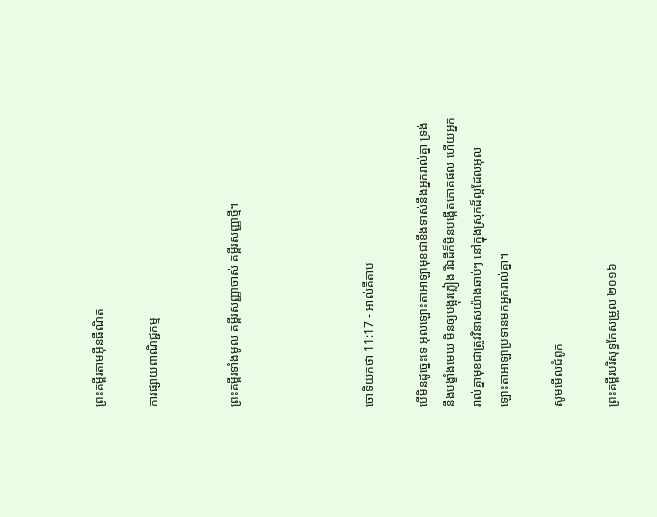ព្រះគម្ពីរតាមអ៊ីនធឺណិត

ការផ្សាយពាណិជ្ជកម្ម


ព្រះគម្ពីរទាំងមូល គម្ពីរសញ្ញាចាស់ គម្ពីរសញ្ញាថ្មី។




ចោទិយ‌កថា 11:17 - អាល់គីតាប

បើមិនដូច្នេះទេ អុលឡោះ‌តាអាឡាមុខជាខឹងទាស់នឹងអ្នករាល់គ្នា ទ្រង់នឹងបង្ខាំងមេឃ មិនឲ្យបង្អុរភ្លៀង រីឯដីក៏មិនបង្កើតភោគផល ហើយអ្នករាល់គ្នាមុខជាត្រូវវិនាសយ៉ាងឆាប់ៗ នៅក្នុងស្រុកដ៏ល្អដែលអុលឡោះ‌តាអាឡាប្រទានមកអ្នករាល់គ្នា។

សូមមើលជំពូក

ព្រះគម្ពីរបរិសុទ្ធកែសម្រួល ២០១៦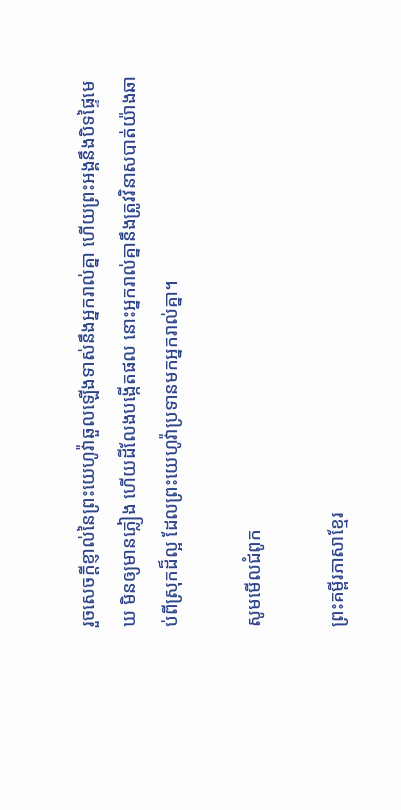រួចសេចក្ដី‌ខ្ញាល់នៃព្រះ‌យេហូវ៉ាឆួលឡើងទាស់នឹងអ្នករាល់គ្នា ហើយព្រះ‌អង្គនឹងបិទផ្ទៃមេឃ មិនឲ្យមានភ្លៀង ហើយដីលែងបង្កើតផល នោះអ្នករាល់គ្នានឹងត្រូវវិនាសបាត់យ៉ាងឆាប់ពីស្រុកដ៏ល្អ ដែលព្រះ‌យេហូវ៉ាប្រទានមកអ្នករាល់គ្នា។

សូមមើលជំពូក

ព្រះគម្ពីរភាសាខ្មែរ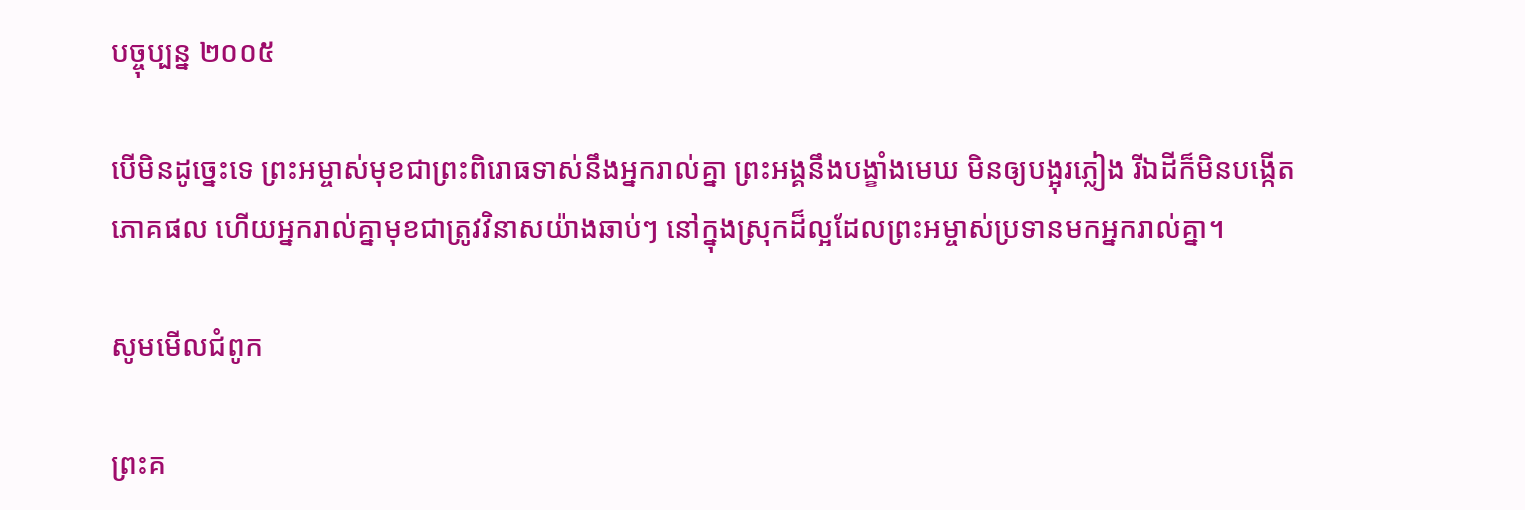បច្ចុប្បន្ន ២០០៥

បើមិនដូច្នេះទេ ព្រះ‌អម្ចាស់មុខជាព្រះ‌ពិរោធទាស់នឹងអ្នករាល់គ្នា ព្រះអង្គនឹងបង្ខាំងមេឃ មិនឲ្យបង្អុរភ្លៀង រីឯដីក៏មិនបង្កើតភោគ‌ផល ហើយអ្នករាល់គ្នាមុខជាត្រូវវិនាសយ៉ាងឆាប់ៗ នៅក្នុងស្រុកដ៏ល្អដែលព្រះ‌អម្ចាស់ប្រទានមកអ្នករាល់គ្នា។

សូមមើលជំពូក

ព្រះគ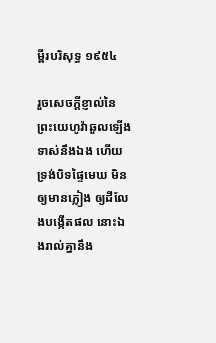ម្ពីរបរិសុទ្ធ ១៩៥៤

រួចសេចក្ដីខ្ញាល់នៃព្រះ‌យេហូវ៉ាឆួលឡើងទាស់នឹងឯង ហើយទ្រង់បិទផ្ទៃមេឃ មិនឲ្យមានភ្លៀង ឲ្យដីលែងបង្កើតផល នោះឯងរាល់គ្នានឹង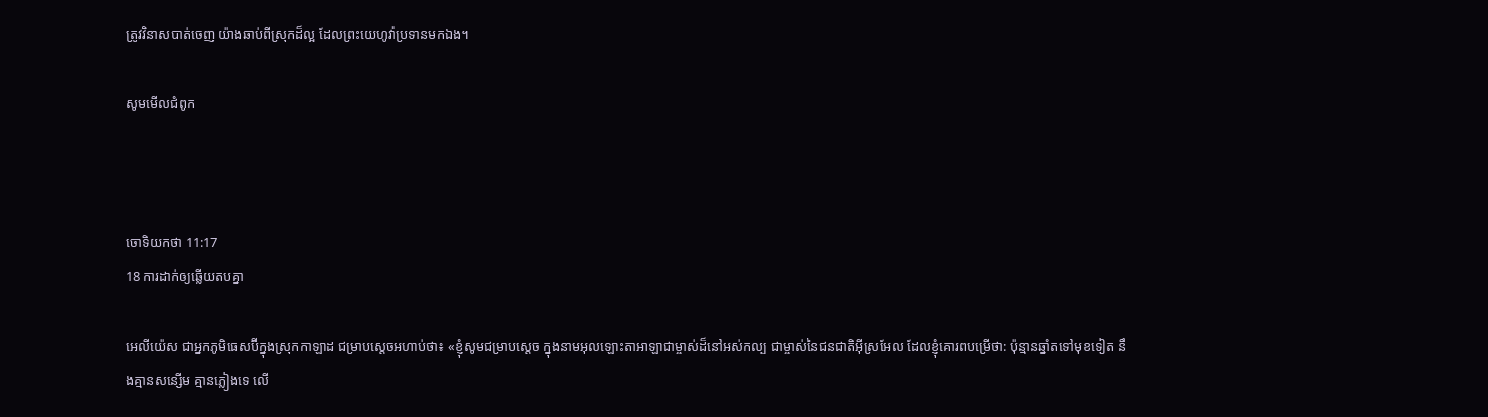ត្រូវវិនាសបាត់ចេញ យ៉ាងឆាប់ពីស្រុកដ៏ល្អ ដែលព្រះ‌យេហូវ៉ាប្រទានមកឯង។

សូមមើលជំពូក



ចោទិយ‌កថា 11:17
18 ការដាក់ឲ្យឆ្លើយតបគ្នា

អេលី‌យ៉េស ជាអ្នកភូមិធេស‌ប៊ីក្នុងស្រុកកាឡាដ ជម្រាបស្តេចអហាប់ថា៖ «ខ្ញុំសូមជម្រាបស្តេច ក្នុងនាមអុលឡោះ‌តាអាឡាជាម្ចាស់ដ៏នៅអស់‌កល្ប ជាម្ចាស់នៃជន‌ជាតិអ៊ីស្រ‌អែល ដែលខ្ញុំគោរពបម្រើថា: ប៉ុន្មានឆ្នាំតទៅមុខទៀត នឹងគ្មានសន្សើម គ្មានភ្លៀងទេ លើ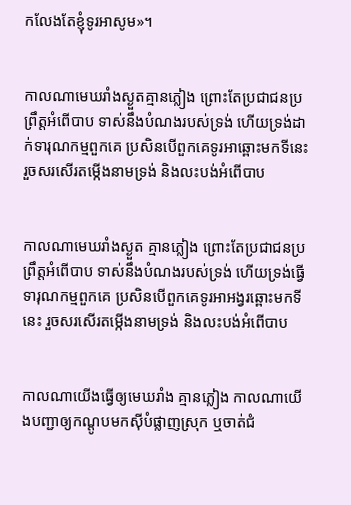ក‌លែងតែខ្ញុំទូរអាសូម»។


កាលណាមេឃរាំងស្ងួតគ្មានភ្លៀង ព្រោះតែប្រជា‌ជនប្រព្រឹត្តអំពើបាប ទាស់នឹងបំណងរបស់ទ្រង់ ហើយទ្រង់ដាក់ទារុណ‌កម្មពួកគេ ប្រសិនបើពួកគេទូរអាឆ្ពោះមកទីនេះ រួចសរសើរតម្កើងនាមទ្រង់ និងលះ‌បង់អំពើបាប


កាលណាមេឃរាំងស្ងួត គ្មានភ្លៀង ព្រោះតែប្រជា‌ជនប្រព្រឹត្តអំពើបាប ទាស់នឹងបំណងរបស់ទ្រង់ ហើយទ្រង់ធ្វើទារុណ‌កម្មពួកគេ ប្រសិនបើពួកគេទូរអា‌អង្វរឆ្ពោះមកទីនេះ រួចសរសើរតម្កើងនាមទ្រង់ និងលះ‌បង់អំពើបាប


កាលណាយើងធ្វើឲ្យមេឃរាំង គ្មានភ្លៀង កាលណាយើងបញ្ជាឲ្យកណ្ដូបមកស៊ីបំផ្លាញស្រុក ឬចាត់ជំ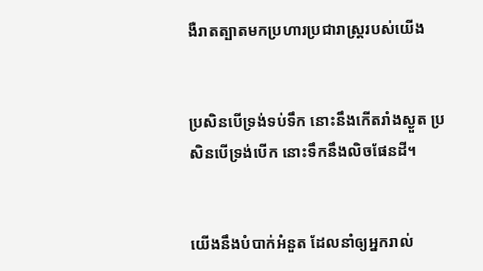ងឺរាតត្បាតមកប្រហារប្រជា‌រាស្ត្ររបស់យើង


ប្រសិនបើទ្រង់ទប់ទឹក នោះនឹងកើតរាំងស្ងួត ប្រសិនបើទ្រង់បើក នោះទឹកនឹងលិចផែនដី។


យើងនឹងបំបាក់អំនួត ដែលនាំឲ្យអ្នករាល់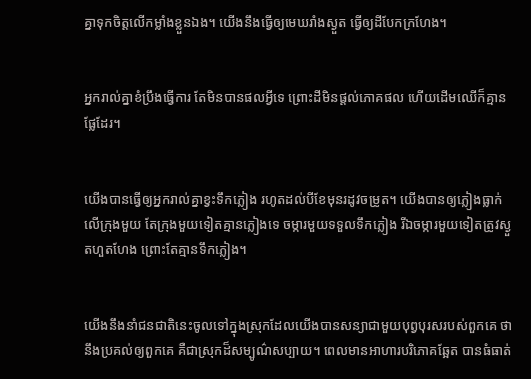គ្នាទុកចិត្តលើកម្លាំងខ្លួនឯង។ យើងនឹងធ្វើឲ្យមេឃរាំងស្ងួត ធ្វើឲ្យដីបែកក្រហែង។


អ្នករាល់គ្នាខំប្រឹងធ្វើការ តែមិនបានផលអ្វីទេ ព្រោះដីមិនផ្តល់ភោគផល ហើយដើមឈើក៏គ្មានផ្លែដែរ។


យើងបានធ្វើឲ្យអ្នករាល់គ្នាខ្វះទឹកភ្លៀង រហូតដល់បីខែមុនរដូវចម្រូត។ យើងបានឲ្យភ្លៀងធ្លាក់លើក្រុងមួយ តែក្រុងមួយទៀតគ្មានភ្លៀងទេ ចម្ការមួយទទួលទឹកភ្លៀង រីឯចម្ការមួយទៀតត្រូវស្ងួតហួត‌ហែង ព្រោះតែគ្មានទឹកភ្លៀង។


យើងនឹងនាំជន‌ជាតិនេះចូលទៅក្នុងស្រុកដែលយើងបានសន្យាជាមួយបុព្វ‌បុរសរបស់ពួកគេ ថានឹងប្រគល់ឲ្យពួកគេ គឺជាស្រុកដ៏សម្បូណ៌‌សប្បាយ។ ពេលមានអាហារបរិភោគឆ្អែត បានធំធាត់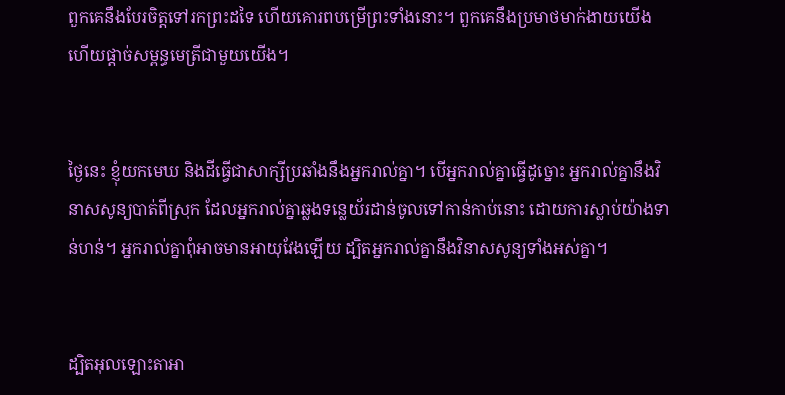ពួកគេនឹងបែរចិត្តទៅរកព្រះដទៃ ហើយគោរពបម្រើព្រះទាំងនោះ។ ពួកគេនឹងប្រមាថមាក់‌ងាយយើង ហើយផ្តាច់សម្ពន្ធ‌មេត្រីជាមួយយើង។


ថ្ងៃនេះ ខ្ញុំយកមេឃ និងដីធ្វើជាសាក្សីប្រឆាំងនឹងអ្នករាល់គ្នា។ បើអ្នករាល់គ្នាធ្វើដូច្នោះ អ្នករាល់គ្នានឹងវិនាសសូន្យបាត់ពីស្រុក ដែលអ្នករាល់គ្នាឆ្លងទន្លេយ័រ‌ដាន់ចូលទៅកាន់កាប់នោះ ដោយការស្លាប់យ៉ាងទាន់ហន់។ អ្នករាល់គ្នាពុំអាចមានអាយុវែងឡើយ ដ្បិតអ្នករាល់គ្នានឹងវិនាសសូន្យទាំងអស់គ្នា។


ដ្បិតអុលឡោះ‌តាអា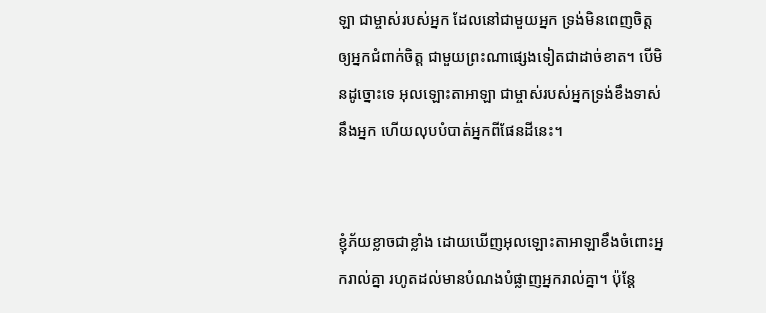ឡា ជាម្ចាស់របស់អ្នក ដែលនៅជាមួយអ្នក ទ្រង់មិនពេញចិត្តឲ្យអ្នកជំពាក់ចិត្ត ជាមួយព្រះណាផ្សេងទៀតជាដាច់ខាត។ បើមិនដូច្នោះទេ អុលឡោះ‌តាអាឡា ជាម្ចាស់របស់អ្នកទ្រង់ខឹងទាស់នឹងអ្នក ហើយលុបបំបាត់អ្នកពីផែនដីនេះ។


ខ្ញុំភ័យខ្លាចជាខ្លាំង ដោយឃើញអុលឡោះ‌តាអាឡាខឹងចំពោះអ្នករាល់គ្នា រហូតដល់មានបំណងបំផ្លាញអ្នករាល់គ្នា។ ប៉ុន្តែ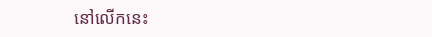នៅលើកនេះ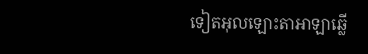ទៀតអុលឡោះ‌តាអាឡាឆ្លើ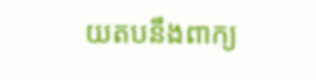យតបនឹងពាក្យ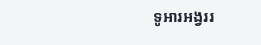ទូអារអង្វររ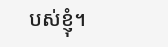បស់ខ្ញុំ។